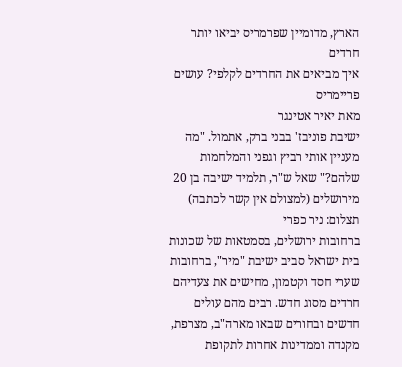הארץ, מדומיין שפרמריס יביאו יותר חרדים
איך מביאים את החרדים לקלפי? עושים פריימריס
מאת יאיר אטינגר
ישיבת פוניבז' בבני ברק, אתמול. "מה מעניין אותי רביץ וגפני והמלחמות שלהם?" שאל ש"ר, תלמיד ישיבה בן 20 מירושלים (למצולם אין קשר לכתבה)
תצלום: ניר כפרי
ברחובות ירושלים, בסמטאות של שכונות בית ישראל סביב ישיבת "מיר", ברחובות שערי חסד וקטמון, מחישים את צעדיהם חרדים מסוג חדש. רבים מהם עולים חדשים ובחורים שבאו מארה"ב, מצרפת, מקנדה וממדינות אחרות לתקופת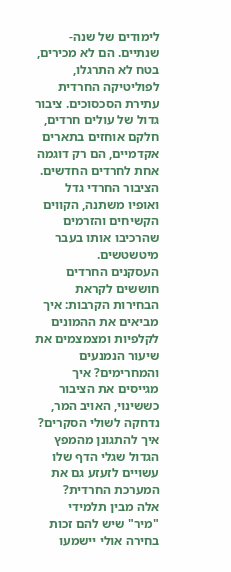לימודים של שנה-שנתיים. הם לא מכירים, בטח לא התרגלו, לפוליטיקה החרדית עתירת הסכסוכים. ציבור גדול של עולים חרדים, חלקם אוחזים בתארים אקדמיים, הם רק דוגמה אחת לחרדים החדשים. הציבור החרדי גדל ואופיו משתנה, הקווים הקשיחים והזרמים שהרכיבו אותו בעבר מיטשטשים.
העסקנים החרדים חוששים לקראת הבחירות הקרבות: איך מביאים את ההמונים לקלפיות ומצמצמים את שיעור הנמנעים והמחרימים? איך מגייסים את הציבור כששינוי, האויב המר, נדחקה לשולי הסקרים? איך להתגונן מהמפץ הגדול שגלי הדף שלו עשויים לזעזע גם את המערכת החרדית?
אלה מבין תלמידי "מיר" שיש להם זכות בחירה אולי יישמעו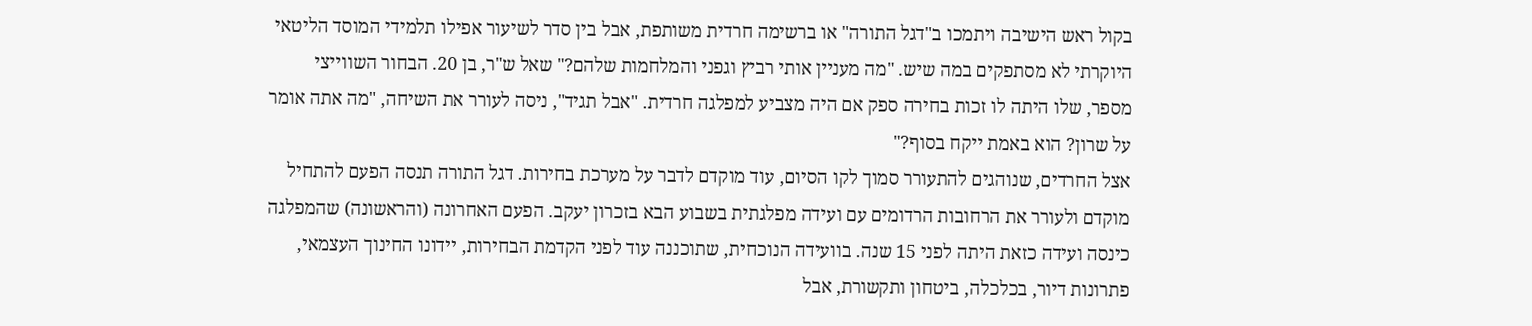בקול ראש הישיבה ויתמכו ב"דגל התורה" או ברשימה חרדית משותפת, אבל בין סדר לשיעור אפילו תלמידי המוסד הליטאי היוקרתי לא מסתפקים במה שיש. "מה מעניין אותי רביץ וגפני והמלחמות שלהם?" שאל ש"ר, בן 20. הבחור השווייצי מספר, שלו היתה לו זכות בחירה ספק אם היה מצביע למפלגה חרדית. "אבל תגיד", ניסה לעורר את השיחה, "מה אתה אומר על שרון? הוא באמת ייקח בסוף?"
אצל החרדים, שנוהגים להתעורר סמוך לקו הסיום, עוד מוקדם לדבר על מערכת בחירות. דגל התורה תנסה הפעם להתחיל מוקדם ולעורר את הרחובות הרדומים עם ועידה מפלגתית בשבוע הבא בזכרון יעקב. הפעם האחרונה (והראשונה) שהמפלגה כינסה ועידה כזאת היתה לפני 15 שנה. בוועידה הנוכחית, שתוכננה עוד לפני הקדמת הבחירות, יידונו החינוך העצמאי, פתרונות דיור, בכלכלה, ביטחון ותקשורת, אבל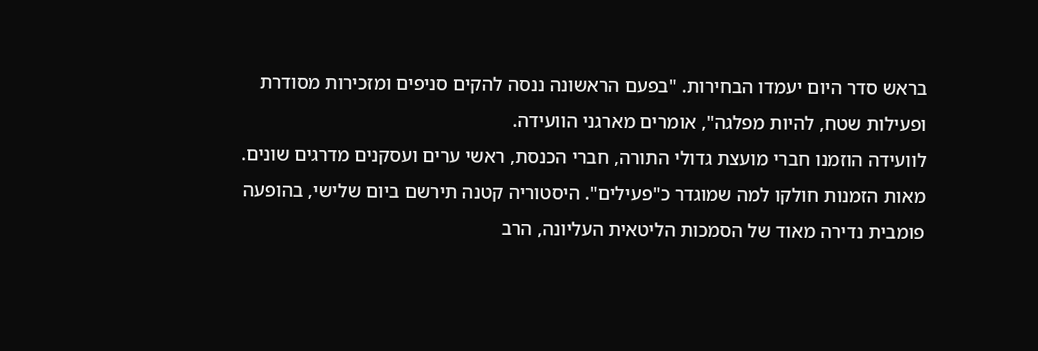בראש סדר היום יעמדו הבחירות. "בפעם הראשונה ננסה להקים סניפים ומזכירות מסודרת ופעילות שטח, להיות מפלגה", אומרים מארגני הוועידה.
לוועידה הוזמנו חברי מועצת גדולי התורה, חברי הכנסת, ראשי ערים ועסקנים מדרגים שונים. מאות הזמנות חולקו למה שמוגדר כ"פעילים". היסטוריה קטנה תירשם ביום שלישי, בהופעה פומבית נדירה מאוד של הסמכות הליטאית העליונה, הרב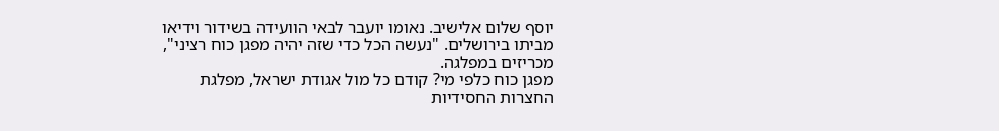יוסף שלום אלישיב. נאומו יועבר לבאי הוועידה בשידור וידיאו מביתו בירושלים. "נעשה הכל כדי שזה יהיה מפגן כוח רציני", מכריזים במפלגה.
מפגן כוח כלפי מי? קודם כל מול אגודת ישראל, מפלגת החצרות החסידיות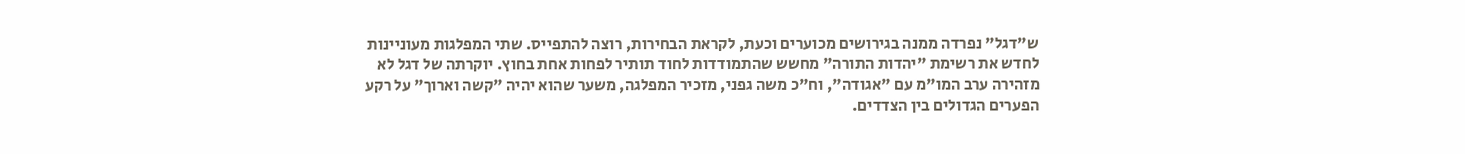ש"דגל" נפרדה ממנה בגירושים מכוערים וכעת, לקראת הבחירות, רוצה להתפייס. שתי המפלגות מעוניינות לחדש את רשימת "יהדות התורה" מחשש שהתמודדות לחוד תותיר לפחות אחת בחוץ. יוקרתה של דגל לא מזהירה ערב המו"מ עם "אגודה", וח"כ משה גפני, מזכיר המפלגה, משער שהוא יהיה "קשה וארוך" על רקע הפערים הגדולים בין הצדדים.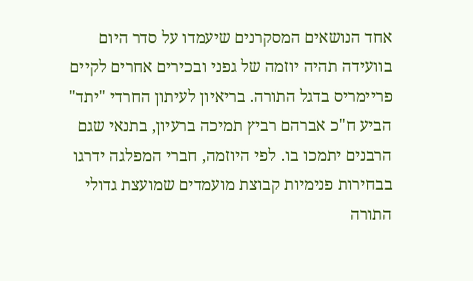אחד הנושאים המסקרנים שיעמדו על סדר היום בוועידה תהיה יוזמה של גפני ובכירים אחרים לקיים פריימריס בדגל התורה. בריאיון לעיתון החרדי "יתד" הביע ח"כ אברהם רביץ תמיכה ברעיון, בתנאי שגם הרבנים יתמכו בו. לפי היוזמה, חברי המפלגה ידרגו בבחירות פנימיות קבוצת מועמדים שמועצת גדולי התורה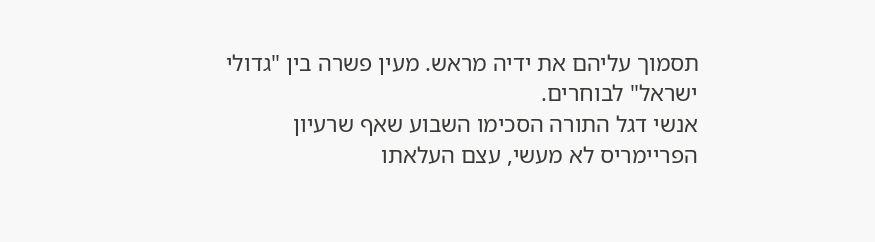תסמוך עליהם את ידיה מראש. מעין פשרה בין "גדולי ישראל" לבוחרים.
אנשי דגל התורה הסכימו השבוע שאף שרעיון הפריימריס לא מעשי, עצם העלאתו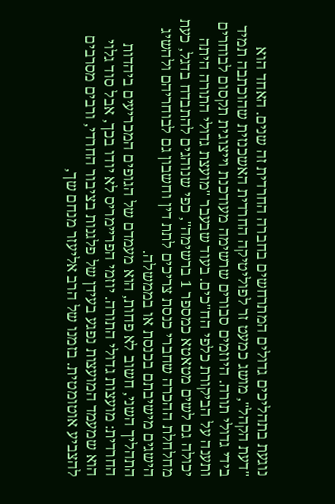נוגעת בתהליכים גדולים המתרחשים בחברה החרדית זה שנים. האחד הוא "דעת הקהל", מושג כמעט זר לפוליטיקה החרדית האשכנזית שהוכתבה תמיד בידי גדולי תורה. היוזמים סבורים שרשימה מעודכנת וייצוגית תקסום לבוחרים ותענה על הביקורת כלפי הח"כים. בעוד שבעבר "מועצת גדולי התורה היתה יכולה גם לשים מטאטא כמספר 1 ברשימה", כפי שנוהגים להתבדח בדגל, כעת מחלחלת ההכרה שחברי כנסת צריכים לתת דין וחשבון גם לבוחריהם ולהשיג הישגים מישיבתם בכנסת או בממשלה.
התהליך השני, חשוב לא פחות, הוא מעמדם של הגופים המכריעים ביהדות החרדית: מועצות גדולי התורה. יוזמי הפריימריס לא יודו בכך, אבל סוד גלוי הוא שמעמד המועצות נפגע בעידן של פלגנות בציבור החרדי, ורבים מסרבים להצביע אוטומטית. בזמנו של הרב אליעזר מנחם שך,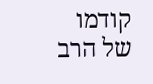קודמו של הרב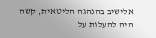אלישיב בהנהגה הליטאית, קשה היה להעלות על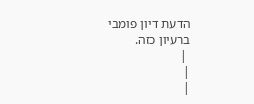הדעת דיון פומבי ברעיון כזה.
 |
|
|